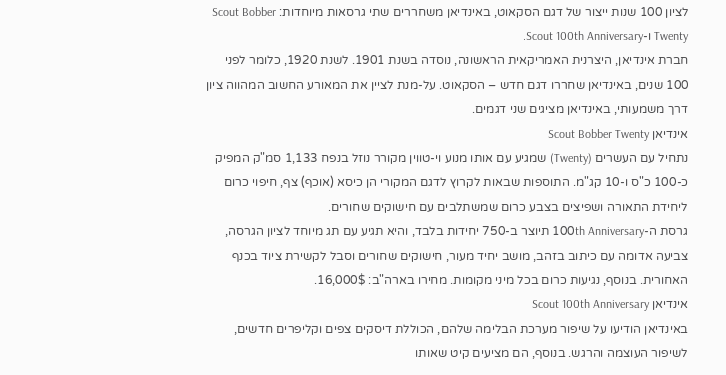לציון 100 שנות ייצור של דגם הסקאוט, באינדיאן משחררים שתי גרסאות מיוחדות: Scout Bobber Twenty ו-Scout 100th Anniversary.
חברת אינדיאן, היצרנית האמריקאית הראשונה, נוסדה בשנת 1901. לשנת 1920, כלומר לפני 100 שנים, באינדיאן שחררו דגם חדש – הסקאוט. על-מנת לציין את המאורע החשוב המהווה ציון דרך משמעותי, באינדיאן מציגים שני דגמים.
אינדיאן Scout Bobber Twenty
נתחיל עם העשרים (Twenty) שמגיע עם אותו מנוע וי-טווין מקורר נוזל בנפח 1,133 סמ"ק המפיק כ-100 כ"ס ו-10 קג"מ. התוספות שבאות לקרוץ לדגם המקורי הן כיסא (אוכף) צף, חיפוי כרום ליחידת התאורה ושפיצים בצבע כרום שמשתלבים עם חישוקים שחורים.
גרסת ה-100th Anniversary תיוצר ב-750 יחידות בלבד, והיא תגיע עם תג מיוחד לציון הגרסה, צביעה אדומה עם כיתוב בזהב, מושב יחיד מעור, חישוקים שחורים וסבל לקשירת ציוד בכנף האחורית. בנוסף, נגיעות כרום בכל מיני מקומות. מחירו בארה"ב: 16,000$.
אינדיאן Scout 100th Anniversary
באינדיאן הודיעו על שיפור מערכת הבלימה שלהם, הכוללת דיסקים צפים וקליפרים חדשים, לשיפור העוצמה והרגש. בנוסף, הם מציעים קיט שאותו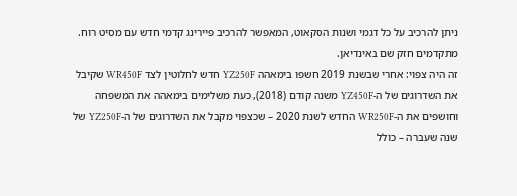ניתן להרכיב על כל דגמי ושנות הסקאוט, המאפשר להרכיב פיירינג קדמי חדש עם מסיט רוח. מתקדמים חזק שם באינדיאן.
זה היה צפוי: אחרי שבשנת 2019 חשפו בימאהה YZ250F חדש לחלוטין לצד WR450F שקיבל את השדרוגים של ה-YZ450F משנה קודם (2018), כעת משלימים בימאהה את המשפחה וחושפים את ה-WR250F החדש לשנת 2020 – שכצפוי מקבל את השדרוגים של ה-YZ250F של שנה שעברה – כולל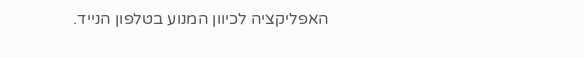האפליקציה לכיוון המנוע בטלפון הנייד.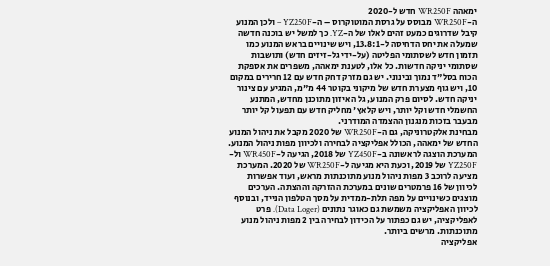ימאהה WR250F חדש ל-2020
ה-WR250F מבוסס על גרסת המוטוקרוס – ה-YZ250F – ולכן המנוע קיבל שדרוגים כמעט זהים לאלו של ה-YZ. כך למשל יש בוכנה חדשה שמעלה את יחס הדחיסה ל-13.8:1, ויש שינויים בראש המנוע כמו תזמון חדש לשסתומי הפליטה (על-ידי גל-זיזים חדש) ותושבות שסתומי יניקה חדשות. כל אלו, לטענת ימאהה, משפרים את אספקת הכוח בסל"ד נמוך ובינוני. יש גם מזרק דחק חדש עם 12 חרירים במקום 10, ויש גוף מצערת חדש של מיקוני בקוטר 44 מ"מ, המגיע עם צינור יניקה חדש. לסיום פרק המנוע, גל האיזון מתוכנן מחדש, המתנע החשמלי חדש וקל יותר, ויש קלאץ' מחליק חדש עם תפעול קל יותר מבעבר בזכות מנגנון ההצמדה המודרני.
מבחינת אלקטרוניקה, גם ה-WR250F של 2020 מקבל את ניהול המנוע החדש של ימאהה, הכולל אפליקציה לבחירה ולכיוון מפות ניהול המנוע. המערכת הוצגה לראשונה ב-YZ450F של 2018, הגיעה ל-WR450F ול-YZ250F של 2019, וכעת היא מגיעה ל-WR250F של 2020. המערכת מציעה לרוכב 3 מפות ניהול מנוע מתוכנתות מראש, ועוד אפשרות לכיוון של 16 פרמטרים שונים במערכת ההזרקה וההצתה. הערכים מוצגים כשינויים על מפה תלת-ממדית על מסך הטלפון הנייד, ובנוסף לכיוון האפליקציה משמשת גם כאוגר נתונים (Data Loger). פרט לאפליקציה, יש גם כפתור על הכידון לבחירה בין 2 מפות ניהול מנוע מתוכנתות. מרשים ביותר.
אפליקציה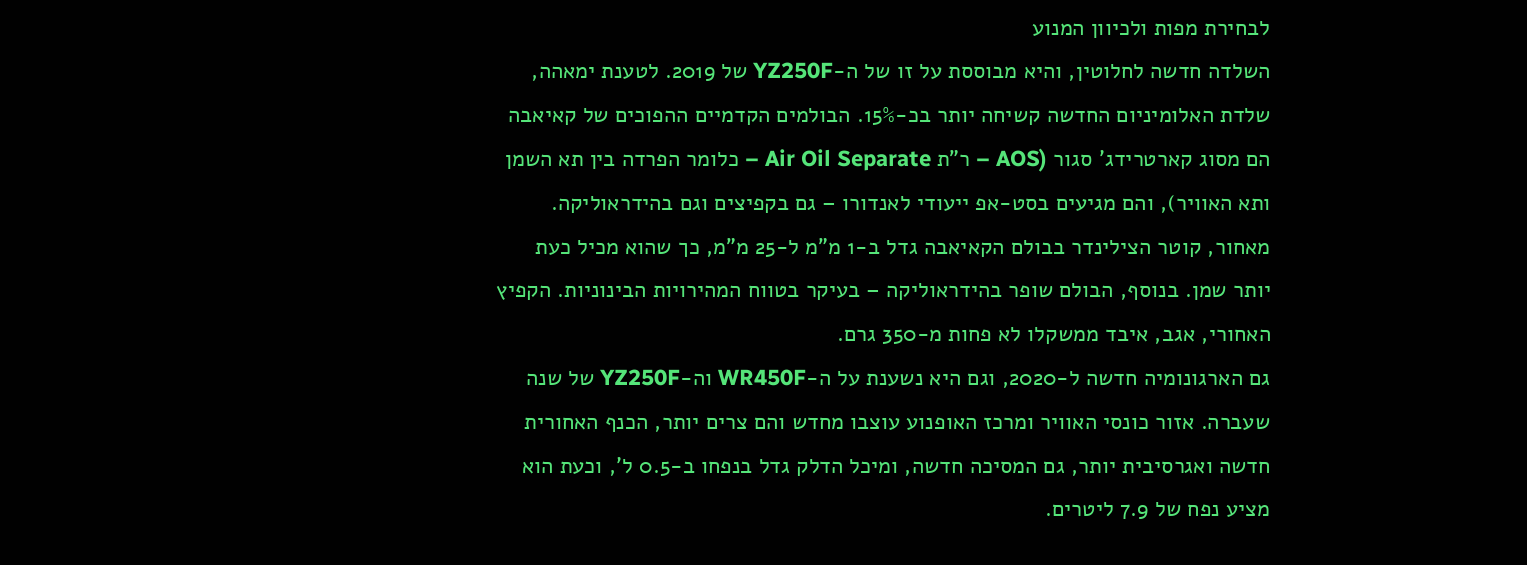לבחירת מפות ולכיוון המנוע
השלדה חדשה לחלוטין, והיא מבוססת על זו של ה-YZ250F של 2019. לטענת ימאהה, שלדת האלומיניום החדשה קשיחה יותר בכ-15%. הבולמים הקדמיים ההפוכים של קאיאבה הם מסוג קארטרידג' סגור (AOS – ר"ת Air Oil Separate – כלומר הפרדה בין תא השמן ותא האוויר), והם מגיעים בסט-אפ ייעודי לאנדורו – גם בקפיצים וגם בהידראוליקה. מאחור, קוטר הצילינדר בבולם הקאיאבה גדל ב-1 מ"מ ל-25 מ"מ, כך שהוא מכיל כעת יותר שמן. בנוסף, הבולם שופר בהידראוליקה – בעיקר בטווח המהירויות הבינוניות. הקפיץ האחורי, אגב, איבד ממשקלו לא פחות מ-350 גרם.
גם הארגונומיה חדשה ל-2020, וגם היא נשענת על ה-WR450F וה-YZ250F של שנה שעברה. אזור כונסי האוויר ומרכז האופנוע עוצבו מחדש והם צרים יותר, הכנף האחורית חדשה ואגרסיבית יותר, גם המסיכה חדשה, ומיכל הדלק גדל בנפחו ב-0.5 ל', וכעת הוא מציע נפח של 7.9 ליטרים.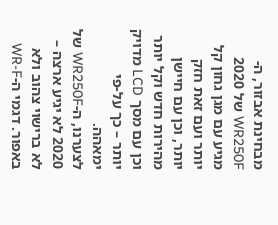מבחינת אבזור, ה-WR250F של 2020 מגיע עם מגן גחון קל יותר ועם זאת חזק יותר, וכן עם חיישן מהירות חדש וקל יותר וכן עם מסך LCD מדויק יותר – כך על-פי ימאהה.
לצערנו, ה-WR250F של 2020 לא יגיע ארצה – לא ברישוי צהוב ולא באפור. דגמי ה-WR-F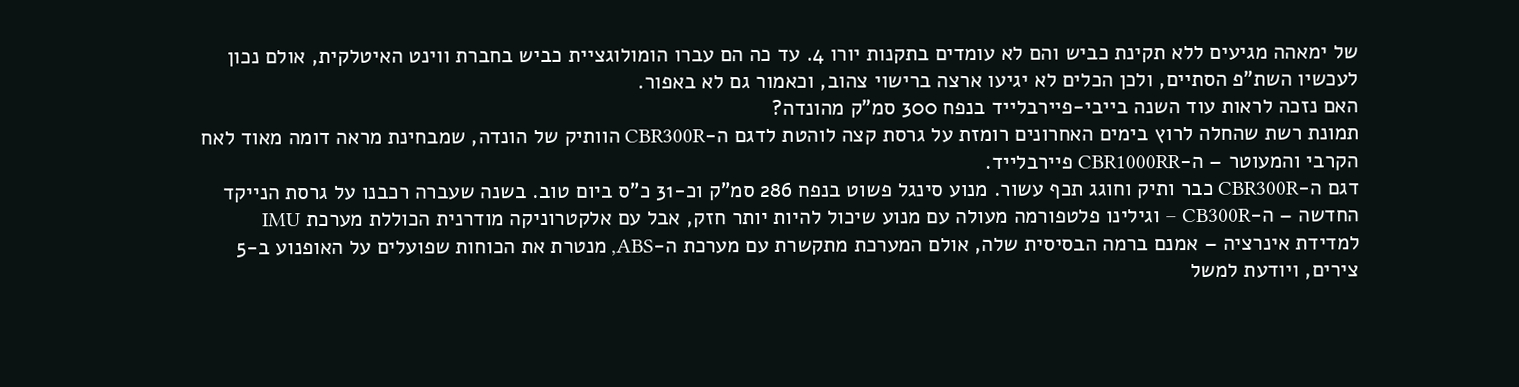של ימאהה מגיעים ללא תקינת כביש והם לא עומדים בתקנות יורו 4. עד כה הם עברו הומולוגציית כביש בחברת ווינט האיטלקית, אולם נכון לעכשיו השת"פ הסתיים, ולכן הכלים לא יגיעו ארצה ברישוי צהוב, וכאמור גם לא באפור.
האם נזכה לראות עוד השנה בייבי-פיירבלייד בנפח 300 סמ"ק מהונדה?
תמונת רשת שהחלה לרוץ בימים האחרונים רומזת על גרסת קצה לוהטת לדגם ה-CBR300R הוותיק של הונדה, שמבחינת מראה דומה מאוד לאח הקרבי והמעוטר – ה-CBR1000RR פיירבלייד.
דגם ה-CBR300R כבר ותיק וחוגג תכף עשור. מנוע סינגל פשוט בנפח 286 סמ"ק וכ-31 כ"ס ביום טוב. בשנה שעברה רכבנו על גרסת הנייקד החדשה – ה-CB300R – וגילינו פלטפורמה מעולה עם מנוע שיכול להיות יותר חזק, אבל עם אלקטרוניקה מודרנית הכוללת מערכת IMU למדידת אינרציה – אמנם ברמה הבסיסית שלה, אולם המערכת מתקשרת עם מערכת ה-ABS, מנטרת את הכוחות שפועלים על האופנוע ב-5 צירים, ויודעת למשל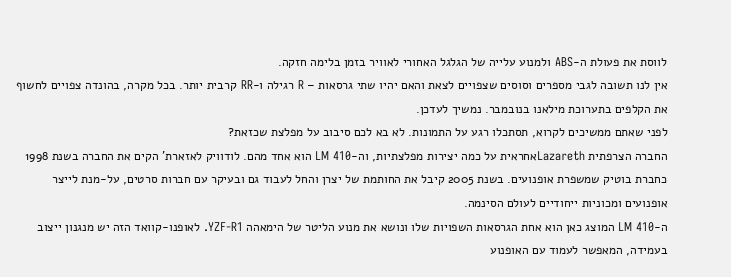לווסת את פעולת ה-ABS ולמנוע עלייה של הגלגל האחורי לאוויר בזמן בלימה חזקה.
אין לנו תשובה לגבי מספרים וסוסים שצפויים לצאת והאם יהיו שתי גרסאות – R רגילה ו-RR קרבית יותר. בכל מקרה, בהונדה צפויים לחשוף את הקלפים בתערוכת מילאנו בנובמבר. נמשיך לעדכן.
לפני שאתם ממשיכים לקרוא, תסתכלו רגע על התמונות. לא בא לכם סיבוב על מפלצת שכזאת?
החברה הצרפתית Lazarethאחראית על כמה יצירות מפלצתיות, וה-LM 410 הוא אחד מהם. לודוויק לאזארת' הקים את החברה בשנת 1998 כחברת בוטיק שמשפרת אופנועים. בשנת 2005 קיבל את החותמת של יצרן והחל לעבוד גם ובעיקר עם חברות סרטים, על-מנת לייצר אופנועים ומכוניות ייחודיים לעולם הסינמה.
ה-LM 410 המוצג כאן הוא אחת הגרסאות השפויות שלו ונושא את מנוע הליטר של הימאהה YZF-R1. לאופנו-קוואד הזה יש מנגנון ייצוב בעמידה, המאפשר לעמוד עם האופנוע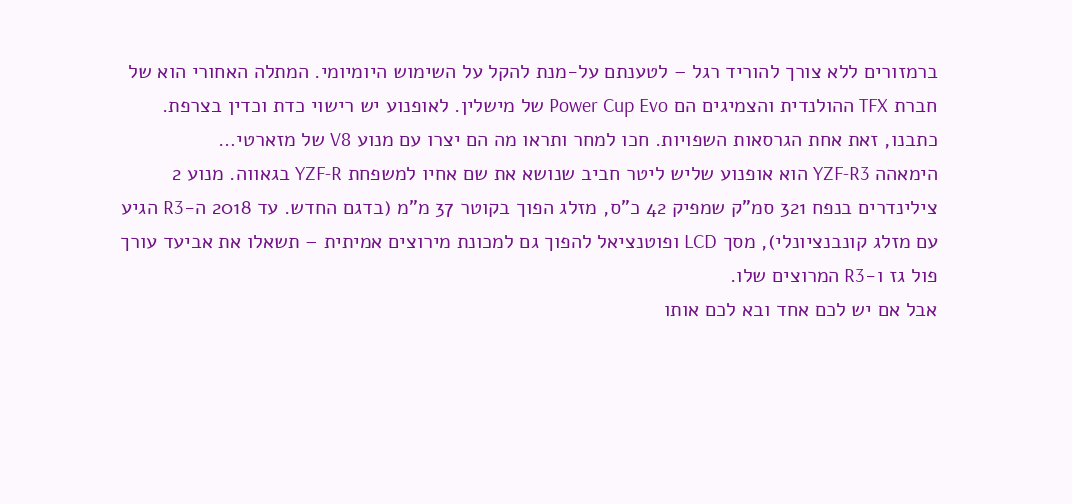ברמזורים ללא צורך להוריד רגל – לטענתם על-מנת להקל על השימוש היומיומי. המתלה האחורי הוא של חברת TFX ההולנדית והצמיגים הם Power Cup Evo של מישלין. לאופנוע יש רישוי כדת וכדין בצרפת.
כתבנו, זאת אחת הגרסאות השפויות. חכו למחר ותראו מה הם יצרו עם מנוע V8 של מזארטי…
הימאהה YZF-R3 הוא אופנוע שליש ליטר חביב שנושא את שם אחיו למשפחת YZF-R בגאווה. מנוע 2 צילינדרים בנפח 321 סמ"ק שמפיק 42 כ"ס, מזלג הפוך בקוטר 37 מ"מ (בדגם החדש. עד 2018 ה-R3 הגיע עם מזלג קונבנציונלי), מסך LCD ופוטנציאל להפוך גם למכונת מירוצים אמיתית – תשאלו את אביעד עורך פול גז ו-R3 המרוצים שלו.
אבל אם יש לכם אחד ובא לכם אותו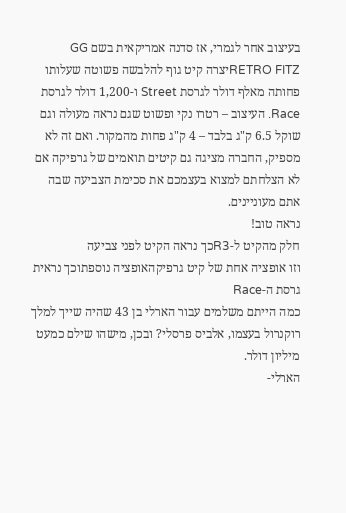בעיצוב אחר לגמרי, אז סדנה אמריקאית בשם GG RETRO FITZיצרה קיט גוף להלבשה פשוטה שעלותו פחותה מאלף דולר לגרסת Street ו-1,200 דולר לגרסת Race. העיצוב – רטרו נקי ופשוט שגם נראה מעולה וגם שוקל 6.5 ק"ג בלבד – 4 ק"ג פחות מהמקור. ואם זה לא מספיק, החברה מציגה גם קיטים תואמים של גרפיקה אם לא הצלחתם למצוא בעצמכם את סכימת הצביעה שבה אתם מעוניינים.
נראה טוב!
חלק מהקיט ל-R3כך נראה הקיט לפני צביעה
וזו אופציה אחת של קיט גרפיקהאופציה נוספתוכך נראית גרסת ה-Race
כמה הייתם משלמים עבור הארלי בן 43 שהיה שייך למלך רוקנרול בעצמו, אלביס פרסלי? ובכן, מישהו שילם כמעט מיליון דולר.
הארלי-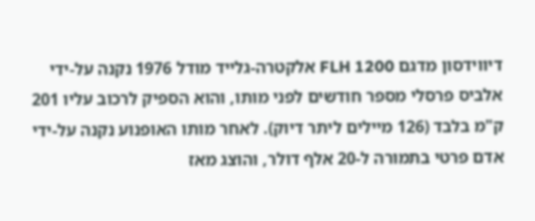דיווידסון מדגם FLH 1200 אלקטרה-גלייד מודל 1976 נקנה על-ידי אלביס פרסלי מספר חודשים לפני מותו, והוא הספיק לרכוב עליו 201 ק"מ בלבד (126 מיילים ליתר דיוק). לאחר מותו האופנוע נקנה על-ידי אדם פרטי בתמורה ל-20 אלף דולר, והוצג מאז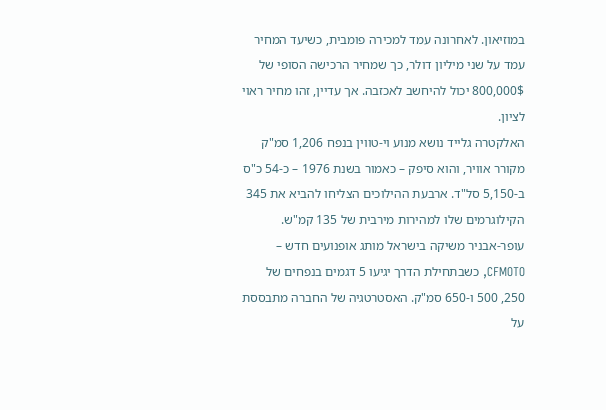במוזיאון. לאחרונה עמד למכירה פומבית, כשיעד המחיר עמד על שני מיליון דולר, כך שמחיר הרכישה הסופי של 800,000$ יכול להיחשב לאכזבה. אך עדיין, זהו מחיר ראוי לציון.
האלקטרה גלייד נושא מנוע וי-טווין בנפח 1,206 סמ"ק מקורר אוויר, והוא סיפק – כאמור בשנת 1976 – כ-54 כ"ס ב-5,150 סל"ד. ארבעת ההילוכים הצליחו להביא את 345 הקילוגרמים שלו למהירות מירבית של 135 קמ"ש.
עופר-אבניר משיקה בישראל מותג אופנועים חדש – CFMOTO, כשבתחילת הדרך יגיעו 5 דגמים בנפחים של 250, 500 ו-650 סמ"ק. האסטרטגיה של החברה מתבססת על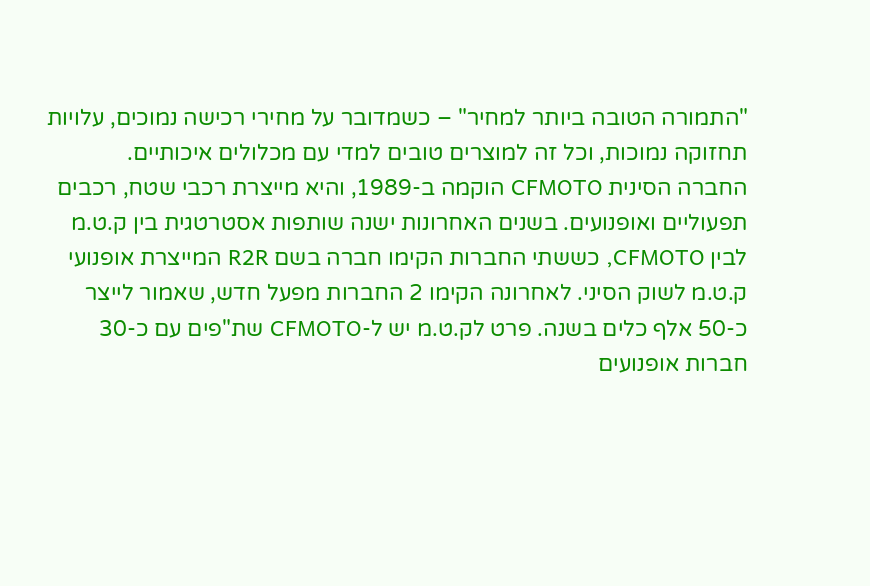"התמורה הטובה ביותר למחיר" – כשמדובר על מחירי רכישה נמוכים, עלויות תחזוקה נמוכות, וכל זה למוצרים טובים למדי עם מכלולים איכותיים.
החברה הסינית CFMOTO הוקמה ב-1989, והיא מייצרת רכבי שטח, רכבים תפעוליים ואופנועים. בשנים האחרונות ישנה שותפות אסטרטגית בין ק.ט.מ לבין CFMOTO, כששתי החברות הקימו חברה בשם R2R המייצרת אופנועי ק.ט.מ לשוק הסיני. לאחרונה הקימו 2 החברות מפעל חדש, שאמור לייצר כ-50 אלף כלים בשנה. פרט לק.ט.מ יש ל-CFMOTO שת"פים עם כ-30 חברות אופנועים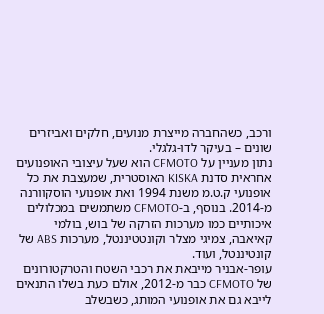ורכב, כשהחברה מייצרת מנועים, חלקים ואביזרים שונים – בעיקר לדו-גלגלי.
נתון מעניין על CFMOTO הוא שעל עיצובי האופנועים אחראית סדנת KISKA האוסטרית, שמעצבת את כל אופנועי ק.ט.מ משנת 1994 ואת אופנועי הוסקוורנה מ-2014. בנוסף, ב-CFMOTO משתמשים במכלולים איכותיים כמו מערכות הזרקה של בוש, בולמי קאיאבה, צמיגי מצלר וקונטטיננטל, מערכות ABS של קונטיננטל, ועוד.
עופר-אבניר מייבאת את רכבי השטח והטרקטורונים של CFMOTO כבר מ-2012, אולם כעת בשלו התנאים לייבא גם את אופנועי המותג, כשבשלב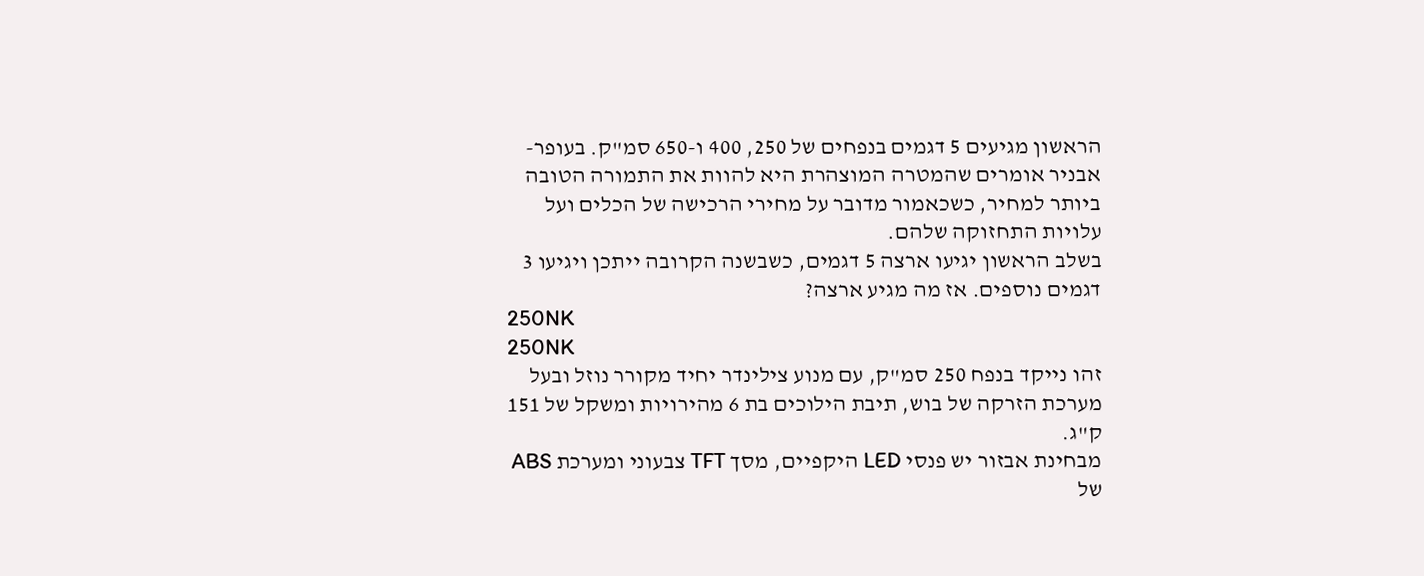הראשון מגיעים 5 דגמים בנפחים של 250, 400 ו-650 סמ"ק. בעופר-אבניר אומרים שהמטרה המוצהרת היא להוות את התמורה הטובה ביותר למחיר, כשכאמור מדובר על מחירי הרכישה של הכלים ועל עלויות התחזוקה שלהם.
בשלב הראשון יגיעו ארצה 5 דגמים, כשבשנה הקרובה ייתכן ויגיעו 3 דגמים נוספים. אז מה מגיע ארצה?
250NK
250NK
זהו נייקד בנפח 250 סמ"ק, עם מנוע צילינדר יחיד מקורר נוזל ובעל מערכת הזרקה של בוש, תיבת הילוכים בת 6 מהירויות ומשקל של 151 ק"ג.
מבחינת אבזור יש פנסי LED היקפיים, מסך TFT צבעוני ומערכת ABS של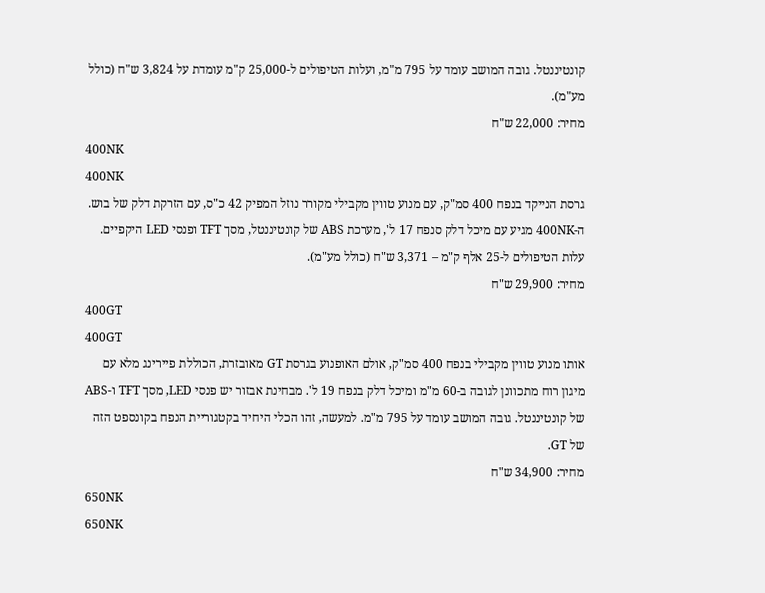קונטיננטל. גובה המושב עומד על 795 מ"מ, ועלות הטיפולים ל-25,000 ק"מ עומדת על 3,824 ש"ח (כולל מע"מ).
מחיר: 22,000 ש"ח
400NK
400NK
גרסת הנייקד בנפח 400 סמ"ק, עם מנוע טווין מקבילי מקורר נוזל המפיק 42 כ"ס, עם הזרקת דלק של בוש. ה-400NK מגיע עם מיכל דלק סנפח 17 ל', מערכת ABS של קונטיננטל, מסך TFT ופנסי LED היקפיים. עלות הטיפולים ל-25 אלף ק"מ – 3,371 ש"ח (כולל מע"מ).
מחיר: 29,900 ש"ח
400GT
400GT
אותו מנוע טווין מקבילי בנפח 400 סמ"ק, אולם האופנוע בגרסת GT מאובזרת, הכוללת פיירינג מלא עם מיגון רוח מתכוונן לגובה ב-60 מ"מ ומיכל דלק בנפח 19 ל'. מבחינת אבזור יש פנסי LED, מסך TFT ו-ABS של קונטיננטל. גובה המושב עומד על 795 מ"מ. למעשה, זהו הכלי היחיד בקטגוריית הנפח בקונספט הזה של GT.
מחיר: 34,900 ש"ח
650NK
650NK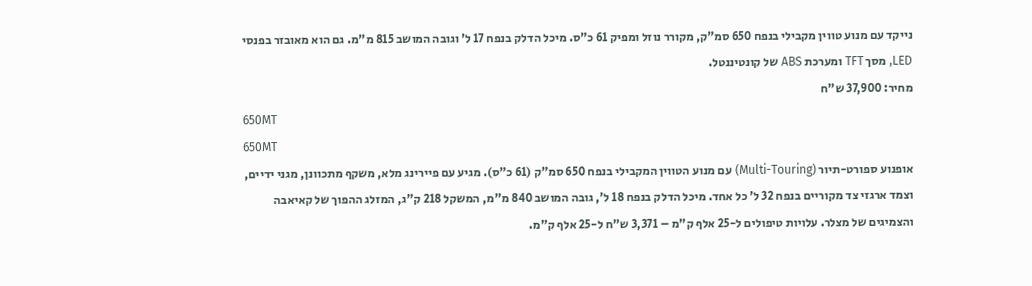נייקד עם מנוע טווין מקבילי בנפח 650 סמ"ק, מקורר נוזל ומפיק 61 כ"ס. מיכל הדלק בנפח 17 ל' וגובה המושב 815 מ"מ. גם הוא מאובזר בפנסי LED, מסך TFT ומערכת ABS של קונטיננטל.
מחיר: 37,900 ש"ח
650MT
650MT
אופנוע ספורט-תיור (Multi-Touring) עם מנוע הטווין המקבילי בנפח 650 סמ"ק (61 כ"ס). מגיע עם פיירינג מלא, משקף מתכוונן, מגני ידיים, וצמד ארגזי צד מקוריים בנפח 32 ל' כל אחד. מיכל הדלק בנפח 18 ל', גובה המושב 840 מ"מ, המשקל 218 ק"ג, המזלג ההפוך של קאיאבה והצמיגים של מצלר. עלויות טיפולים ל-25 אלף ק"מ – 3,371 ש"ח ל-25 אלף ק"מ.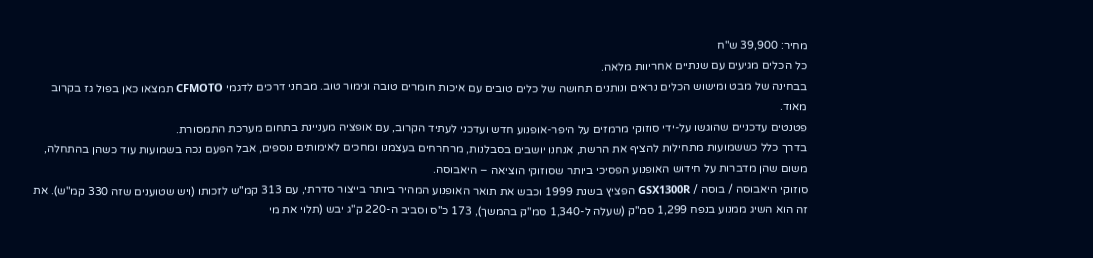מחיר: 39,900 ש"ח
כל הכלים מגיעים עם שנתיים אחריוות מלאה.
בבחינה של מבט ומישוש הכלים נראים ונותנים תחושה של כלים טובים עם איכות חומרים טובה וגימור טוב. מבחני דרכים לדגמי CFMOTO תמצאו כאן בפול גז בקרוב מאוד.
פטנטים עדכניים שהוגשו על-ידי סוזוקי מרמזים על היפר-אופנוע חדש ועדכני לעתיד הקרוב, עם אופציה מעניינת בתחום מערכת התמסורת.
בדרך כלל כששמועות מתחילות להציף את הרשת, אנחנו יושבים בסבלנות, מרחרחים בעצמנו ומחכים לאימותים נוספים, אבל הפעם נכה בשמועות עוד כשהן בהתחלה, משום שהן מדברות על חידוש האופנוע הפסיכי ביותר שסוזוקי הוציאה – היאבוסה.
סוזוקי היאבוסה / בוסה / GSX1300R הפציץ בשנת 1999 וכבש את תואר האופנוע המהיר ביותר בייצור סדרתי, עם 313 קמ"ש לזכותו (ויש שטוענים שזה 330 קמ"ש). את זה הוא השיג ממנוע בנפח 1,299 סמ"ק (שעלה ל-1,340 סמ"ק בהמשך), 173 כ"ס וסביב ה-220 ק"ג יבש (תלוי את מי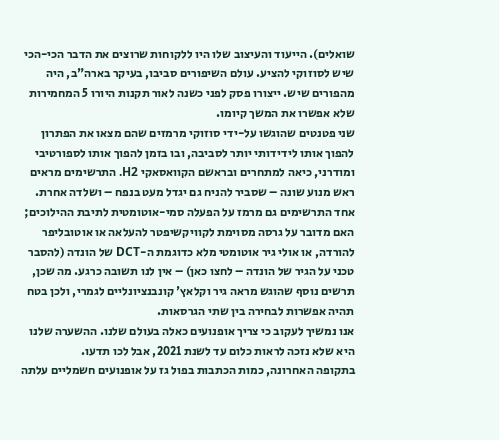שואלים). הייעוד והעיצוב שלו היו ללקוחות שרוצים את הדבר הכי-הכי שיש לסוזוקי להציע. עולם השיפורים סביבו, בעיקר בארה"ב, היה מהפורים שיש. ייצורו פסק לפני כשנה לאור תקנות היורו 5 המחמירות שלא אפשרו את המשך קיומו.
שני פטנטים שהוגשו על-ידי סוזוקי מרמזים שהם מצאו את הפתרון להפוך אותו לידידותי יותר לסביבה, ובו בזמן להפוך אותו לספורטיבי ומודרני, כיאה למתחרים ובראשם הקוואסאקי H2. התרשימים מראים ראש מנוע שונה – שסביר להניח גם יגדל מעט בנפח – ושלדה אחרת. אחד התרשימים גם מרמז על הפעלה סמי-אוטומטית לתיבת ההילוכים; האם מדובר על גרסה מסוימת לקוויקשיפטר להעלאה או אוטובליפר להורדה, או אולי גיר אוטומטי מלא כדוגמת ה-DCT של הונדה (להסבר טכני על הגיר של הונדה – לחצו כאן) – אין לנו תשובה כרגע. מה שכן, תרשים נוסף שהוגש מראה גיר וקלאץ' קונבנציונליים לגמרי, ולכן בטח תהיה אפשרות לבחירה בין שתי הגרסאות.
אנו נמשיך לעקוב כי צריך אופנועים כאלה בעולם שלנו. ההשערה שלנו היא שלא נזכה לראות כלום עד לשנת 2021, אבל לכו תדעו.
בתקופה האחרונה, כמות הכתבות בפול גז על אופנועים חשמליים עלתה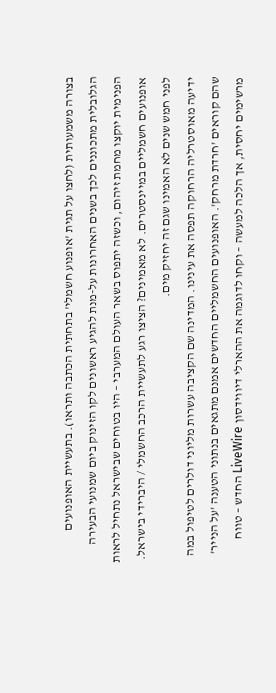בצורה משמעותית (לחצו על תגית 'אופנוע חשמלי' בתחתית הכתבה ותראו). בתעשיית האופנועים הגלובלית מתכוננים לכך בשנים האחרונות על-מנת להגיע ראשונים לקו הזינוק ביום שמנועי הבעירה הפנימית יוקצו מחמת זיהום, וכשזה יתפוס בשאר העולם המערבי – היו בטוחים שבישראל נתחיל לראות אופנועים חשמליים במיינסטרים. לא מאמינים? הציצו רגע לתעשיית הרכב החשמלי / היברידי בישראל. לפני חמש שנים לא האמינו שגם זה יחזיק מים.
ידיעה מאוסטרליה הרחוקה תפסה את עינינו. המדינה שם הקציבה עשרות מליוני דולרים לטיפול במה שהם קוראים 'חרדת מרחק'. האופנועים החשמליים החדשים אמנם מתגאים בנתוני הטענה 'על הנייר' מרשימים יחסית, אך הלכה למעשה – וקחו לדוגמה את ההארלי דיווידסון LiveWire החדש – טווח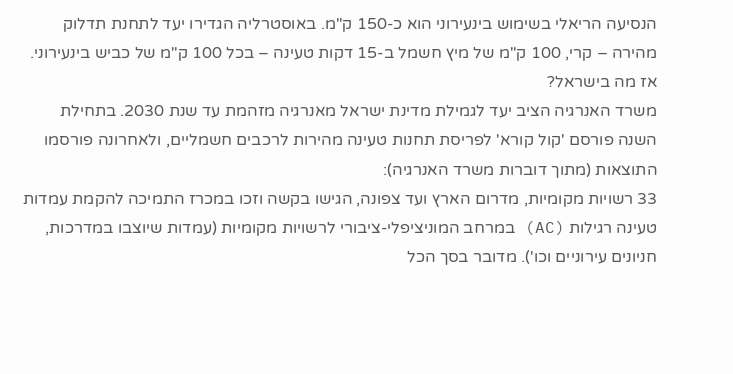הנסיעה הריאלי בשימוש בינעירוני הוא כ-150 ק"מ. באוסטרליה הגדירו יעד לתחנת תדלוק מהירה – קרי, 100 ק"מ של מיץ חשמל ב-15 דקות טעינה – בכל 100 ק"מ של כביש בינעירוני.
אז מה בישראל?
משרד האנרגיה הציב יעד לגמילת מדינת ישראל מאנרגיה מזהמת עד שנת 2030. בתחילת השנה פורסם 'קול קורא' לפריסת תחנות טעינה מהירות לרכבים חשמליים, ולאחרונה פורסמו התוצאות (מתוך דוברות משרד האנרגיה):
33 רשויות מקומיות, מדרום הארץ ועד צפונה, הגישו בקשה וזכו במכרז התמיכה להקמת עמדות טעינה רגילות (AC) במרחב המוניציפלי-ציבורי לרשויות מקומיות (עמדות שיוצבו במדרכות, חניונים עירוניים וכו'). מדובר בסך הכל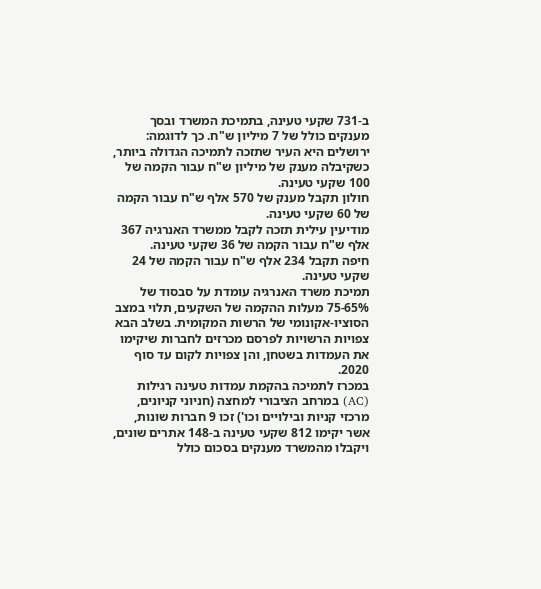ב-731 שקעי טעינה, בתמיכת המשרד ובסך מענקים כולל של 7 מיליון ש"ח. כך לדוגמה:
ירושלים היא העיר שתזכה לתמיכה הגדולה ביותר, כשקיבלה מענק של מיליון ש"ח עבור הקמה של 100 שקעי טעינה.
חולון תקבל מענק של 570 אלף ש"ח עבור הקמה של 60 שקעי טעינה.
מודיעין עילית תזכה לקבל ממשרד האנרגיה 367 אלף ש"ח עבור הקמה של 36 שקעי טעינה.
חיפה תקבל 234 אלף ש"ח עבור הקמה של 24 שקעי טעינה.
תמיכת משרד האנרגיה עומדת על סבסוד של 75-65% מעלות ההקמה של השקעים, תלוי במצב הסוציו-אקונומי של הרשות המקומית. בשלב הבא צפויות הרשויות לפרסם מכרזים לחברות שיקימו את העמדות בשטחן, והן צפויות לקום עד סוף 2020.
במכרז לתמיכה בהקמת עמדות טעינה רגילות (AC) במרחב הציבורי למחצה (חניוני קניונים, מרכזי קניות ובילויים וכו') זכו 9 חברות שונות, אשר יקימו 812 שקעי טעינה ב-148 אתרים שונים, ויקבלו מהמשרד מענקים בסכום כולל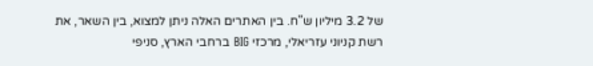של 3.2 מיליון ש"ח. בין האתרים האלה ניתן למצוא, בין השאר, את רשת קניוני עזריאלי, מרכזי BIG ברחבי הארץ, סניפי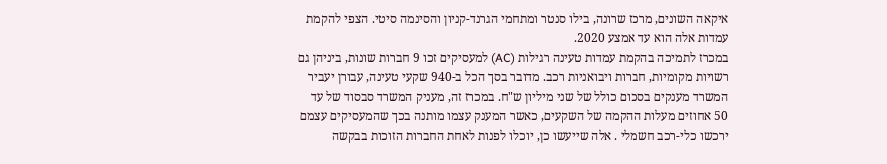איקאה השונים, מרכז שרונה, בילו סנטר ומתחמי הגרנד-קניון והסינמה סיטי. הצפי להקמת עמדות אלה הוא עד אמצע 2020.
במכרז לתמיכה בהקמת עמדות טעינה רגילות (AC) למעסיקים זכו 9 חברות שונות, ביניהן גם רשויות מקומיות, חברות ויבואניות רכב. מדובר בסך הכל ב-940 שקעי טעינה, עבורן יעביר המשרד מענקים בסכום כולל של שני מיליון ש"ח. במכרז זה, מעניק המשרד סבסוד של עד 50 אחוזים מעלות ההקמה של השקעים, כאשר המענק עצמו מותנה בכך שהמעסיקים עצמם ירכשו כלי-רכב חשמלי . אלה שייעשו כן, יוכלו לפנות לאחת החברות הזוכות בבקשה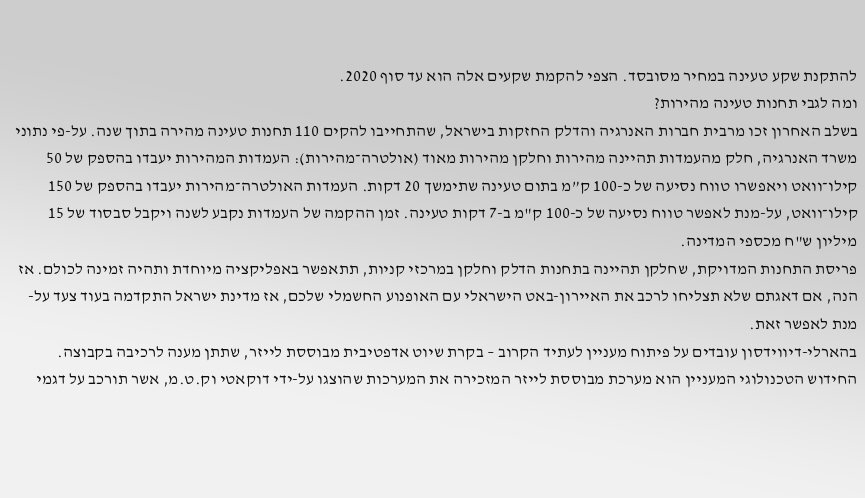להתקנת שקע טעינה במחיר מסובסד. הצפי להקמת שקעים אלה הוא עד סוף 2020.
ומה לגבי תחנות טעינה מהירות?
בשלב האחרון זכו מרבית חברות האנרגיה והדלק החזקות בישראל, שהתחייבו להקים 110 תחנות טעינה מהירה בתוך שנה. על-פי נתוני משרד האנרגיה, חלק מהעמדות תהיינה מהירות וחלקן מהירות מאוד (אולטרה־מהירות): העמדות המהירות יעבדו בהספק של 50 קילו־וואט ויאפשרו טווח נסיעה של כ-100 ק”מ בתום טעינה שתימשך 20 דקות. העמדות האולטרה־מהירות יעבדו בהספק של 150 קילו־וואט, על-מנת לאפשר טווח נסיעה של כ-100 ק"מ ב-7 דקות טעינה. זמן ההקמה של העמדות נקבע לשנה ויקבל סבסוד של 15 מיליון ש"ח מכספי המדינה.
פריסת התחנות המדויקת, שחלקן תהיינה בתחנות הדלק וחלקן במרכזי קניות, תתאפשר באפליקציה מיוחדת ותהיה זמינה לכולם. אז הנה, אם דאגתם שלא תצליחו לרכב את האיירון-באט הישראלי עם האופנוע החשמלי שלכם, אז מדינת ישראל התקדמה בעוד צעד על-מנת לאפשר זאת.
בהארלי-דיווידסון עובדים על פיתוח מעניין לעתיד הקרוב – בקרת שיוט אדפטיבית מבוססת לייזר, שתתן מענה לרכיבה בקבוצה.
החידוש הטכנולוגי המעניין הוא מערכת מבוססת לייזר המזכירה את המערכות שהוצגו על-ידי דוקאטי וק.ט.מ, אשר תורכב על דגמי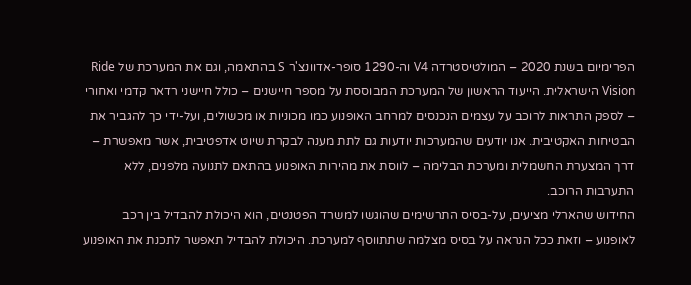הפרימיום בשנת 2020 – המולטיסטרדה V4 וה-1290 סופר-אדוונצ'ר S בהתאמה, וגם את המערכת של Ride Vision הישראלית. הייעוד הראשון של המערכת המבוססת על מספר חיישנים – כולל חיישני רדאר קדמי ואחורי – לספק התראות לרוכב על עצמים הנכנסים למרחב האופנוע כמו מכוניות או מכשולים, ועל-ידי כך להגביר את הבטיחות האקטיבית. אנו יודעים שהמערכות יודעות גם לתת מענה לבקרת שיוט אדפטיבית, אשר מאפשרת – דרך המצערת החשמלית ומערכת הבלימה – לווסת את מהירות האופנוע בהתאם לתנועה מלפנים, ללא התערבות הרוכב.
החידוש שהארלי מציעים, על-בסיס התרשימים שהוגשו למשרד הפטנטים, הוא היכולת להבדיל בין רכב לאופנוע – וזאת ככל הנראה על בסיס מצלמה שתתווסף למערכת. היכולת להבדיל תאפשר לתכנת את האופנוע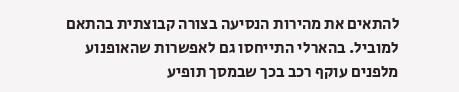להתאים את מהירות הנסיעה בצורה קבוצתית בהתאם למוביל. בהארלי התייחסו גם לאפשרות שהאופנוע מלפנים עוקף רכב בכך שבמסך תופיע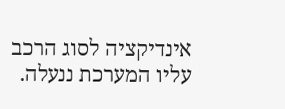אינדיקציה לסוג הרכב עליו המערכת ננעלה.